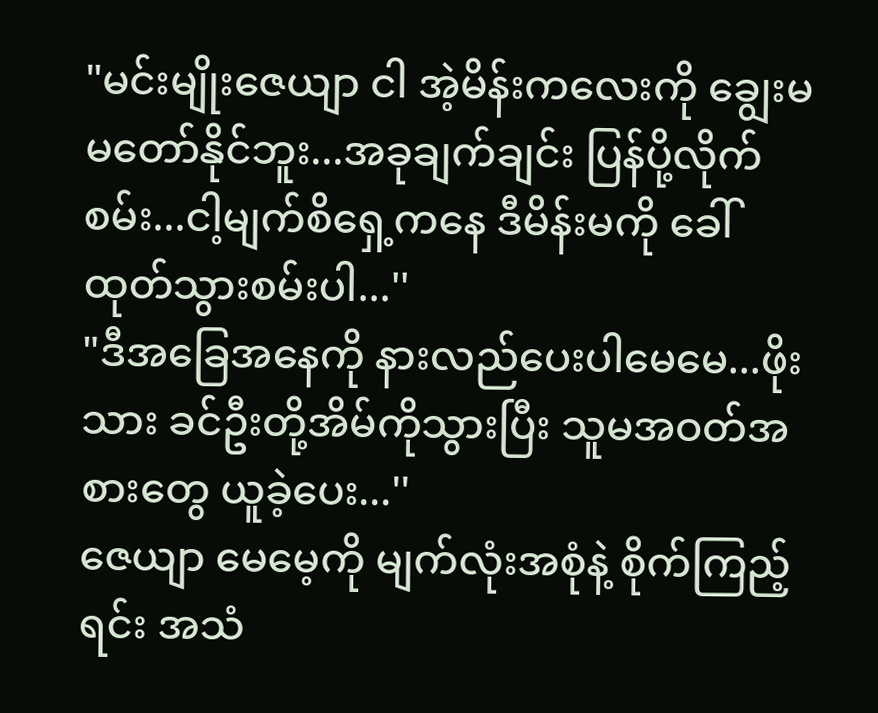"မင်းမျိုးဇေယျာ ငါ အဲ့မိန်းကလေးကို ချွေးမမတော်နိုင်ဘူး...အခုချက်ချင်း ပြန်ပို့လိုက်စမ်း...ငါ့မျက်စိရှေ့ကနေ ဒီမိန်းမကို ခေါ်ထုတ်သွားစမ်းပါ...''
"ဒီအခြေအနေကို နားလည်ပေးပါမေမေ...ဖိုးသား ခင်ဦးတို့အိမ်ကိုသွားပြီး သူမအဝတ်အစားတွေ ယူခဲ့ပေး...''
ဇေယျာ မေမေ့ကို မျက်လုံးအစုံနဲ့ စိုက်ကြည့်ရင်း အသံ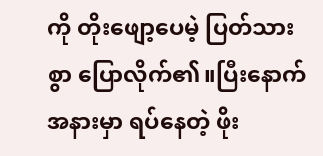ကို တိုးဖျော့ပေမဲ့ ပြတ်သားစွာ ပြောလိုက်၏။ပြီးနောက် အနားမှာ ရပ်နေတဲ့ ဖိုး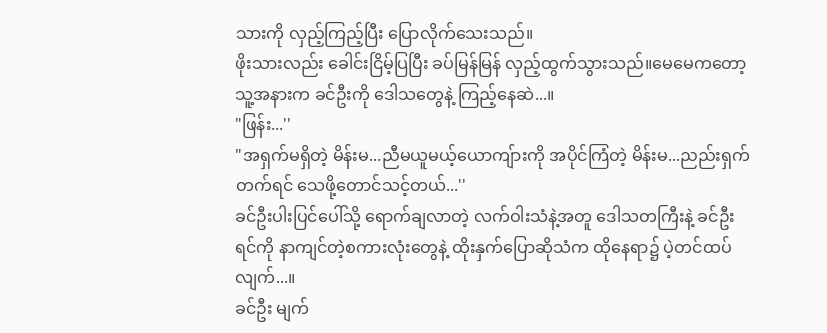သားကို လှည့်ကြည့်ပြီး ပြောလိုက်သေးသည်။
ဖိုးသားလည်း ခေါင်းငြိမ့်ပြပြီး ခပ်မြန်မြန် လှည့်ထွက်သွားသည်။မေမေကတော့ သူ့အနားက ခင်ဦးကို ဒေါသတွေနဲ့ ကြည့်နေဆဲ...။
"ဖြန်း...''
"အရှက်မရှိတဲ့ မိန်းမ...ညီမယူမယ့်ယောကျ်ားကို အပိုင်ကြံတဲ့ မိန်းမ...ညည်းရှက်တက်ရင် သေဖို့တောင်သင့်တယ်...''
ခင်ဦးပါးပြင်ပေါ်သို့ ရောက်ချလာတဲ့ လက်ဝါးသံနဲ့အတူ ဒေါသတကြီးနဲ့ ခင်ဦးရင်ကို နာကျင်တဲ့စကားလုံးတွေနဲ့ ထိုးနှက်ပြောဆိုသံက ထိုနေရာ၌ ပဲ့တင်ထပ်လျက်...။
ခင်ဦး မျက်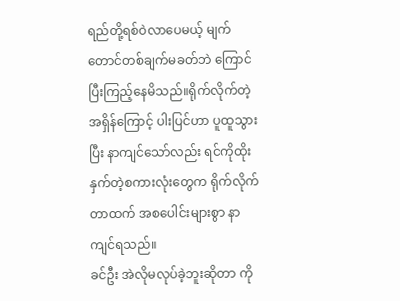ရည်တို့ရစ်ဝဲလာပေမယ့် မျက်တောင်တစ်ချက်မခတ်ဘဲ ကြောင်ပြီးကြည့်နေမိသည်။ရိုက်လိုက်တဲ့ အရှိန်ကြောင့် ပါးပြင်ဟာ ပူထူသွားပြီး နာကျင်သော်လည်း ရင်ကိုထိုးနှက်တဲ့စကားလုံးတွေက ရိုက်လိုက်တာထက် အစပေါင်းများစွာ နာကျင်ရသည်။
ခင်ဦး အဲလိုမလုပ်ခဲ့ဘူးဆိုတာ ကို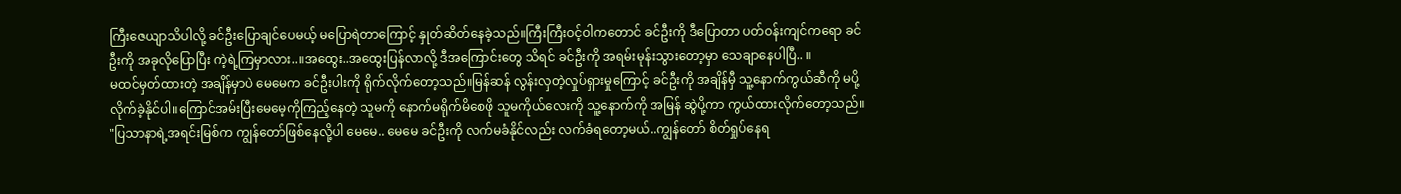ကြီးဇေယျာသိပါလို့ ခင်ဦးပြောချင်ပေမယ့် မပြောရဲတာကြောင့် နှုတ်ဆိတ်နေခဲ့သည်။ကြီးကြီးဝင့်ဝါကတောင် ခင်ဦးကို ဒီပြောတာ ပတ်ဝန်းကျင်ကရော ခင်ဦးကို အခုလိုပြောပြီး ကဲ့ရဲ့ကြမှာလား..။အထွေး..အထွေးပြန်လာလို့ ဒီအကြောင်းတွေ သိရင် ခင်ဦးကို အရမ်းမုန်းသွားတော့မှာ သေချာနေပါပြီ.. ။
မထင်မှတ်ထားတဲ့ အချိန်မှာပဲ မေမေက ခင်ဦးပါးကို ရိုက်လိုက်တော့သည်။မြန်ဆန် လွန်းလှတဲ့လှုပ်ရှားမှုကြောင့် ခင်ဦးကို အချိန်မှီ သူ့နောက်ကွယ်ဆီကို မပို့လိုက်ခဲ့နိုင်ပါ။ကြောင်အမ်းပြီးမေမေ့ကိုကြည့်နေတဲ့ သူမကို နောက်မရိုက်မိစေဖို သူမကိုယ်လေးကို သူ့နောက်ကို အမြန် ဆွဲပို့ကာ ကွယ်ထားလိုက်တော့သည်။
"ပြသာနာရဲ့အရင်းမြစ်က ကျွန်တော်ဖြစ်နေလို့ပါ မေမေ.. မေမေ ခင်ဦးကို လက်မခံနိုင်လည်း လက်ခံရတော့မယ်..ကျွန်တော် စိတ်ရှုပ်နေရ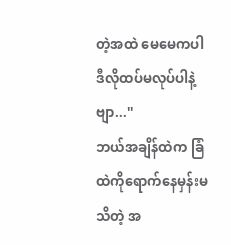တဲ့အထဲ မေမေကပါ ဒီလိုထပ်မလုပ်ပါနဲ့ဗျာ...''
ဘယ်အချိန်ထဲက ခြံထဲကိုရောက်နေမှန်းမသိတဲ့ အ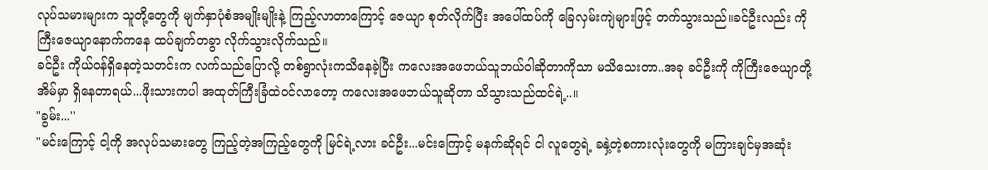လုပ်သမားများက သူတို့တွေကို မျက်နှာပုံစံအမျိုးမျိုးနဲ့ ကြည့်လာတာကြောင့် ဇေယျာ စုတ်လိုက်ပြီး အပေါ်ထပ်ကို ခြေလှမ်းကျဲများဖြင့် တက်သွားသည်။ခင်ဦးလည်း ကိုကြီးဇေယျာနောက်ကနေ ထပ်ချက်တခွာ လိုက်သွားလိုက်သည်။
ခင်ဦး ကိုယ်ဝန်ရှိနေတဲ့သတင်းက လက်သည်ပြောလို့ တစ်ရွာလုံးကသိနေခဲ့ပြီး ကလေးအဖေဘယ်သူဘယ်ဝါဆိုတာကိုသာ မသိသေးတာ..အခု ခင်ဦးကို ကိုကြီးဇေယျာတို့အိမ်မှာ ရှိနေတာရယ်...ဖိုးသားကပါ အထုတ်ကြီးခြံထဲဝင်လာတော့ ကလေးအဖေဘယ်သူဆိုတာ သိသွားသည်ထင်ရဲ့..။
"ခွမ်း...''
"မင်းကြောင့် ငါ့ကို အလုပ်သမားတွေ ကြည့်တဲ့အကြည့်တွေကို မြင်ရဲ့လား ခင်ဦး...မင်းကြောင့် မနက်ဆိုရင် ငါ လူတွေရဲ့ ခနှဲ့တဲ့စကားလုံးတွေကို မကြားချင်မှအဆုံး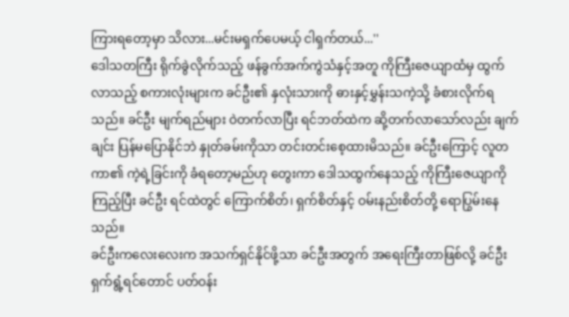ကြားရတော့မှာ သိလား...မင်းမရှက်ပေမယ့် ငါရှက်တယ်...''
ဒေါသတကြီး ရိုက်ခွဲလိုက်သည့် ဖန်ခွက်အက်ကွဲသံနှင့်အတူ ကိုကြီးဇေယျာထံမှ ထွက်လာသည့် စကားလုံးများက ခင်ဦး၏ နှလုံးသားကို ဓားနှင့်မွှန်းသကဲ့သို့ ခံစားလိုက်ရသည်။ ခင်ဦး မျက်ရည်များ ဝဲတက်လာပြီး ရင်ဘတ်ထဲက ဆို့တက်လာသော်လည်း ချက်ချင်း ပြန်မပြောနိုင်ဘဲ နှုတ်ခမ်းကိုသာ တင်းတင်းစေ့ထားမိသည်။ ခင်ဦးကြောင့် လူတကာ၏ ကဲ့ရဲ့ခြင်းကို ခံရတော့မည်ဟု တွေးကာ ဒေါသထွက်နေသည့် ကိုကြီးဇေယျာကို ကြည့်ပြီး ခင်ဦး ရင်ထဲတွင် ကြောက်စိတ်၊ ရှက်စိတ်နှင့် ဝမ်းနည်းစိတ်တို့ ရောပြွမ်းနေသည်။
ခင်ဦးကလေးလေးက အသက်ရှင်နိုင်ဖို့သာ ခင်ဦးအတွက် အရေးကြီးတာဖြစ်လို့ ခင်ဦး ရှက်ရွံ့ရင်တောင် ပတ်ဝန်း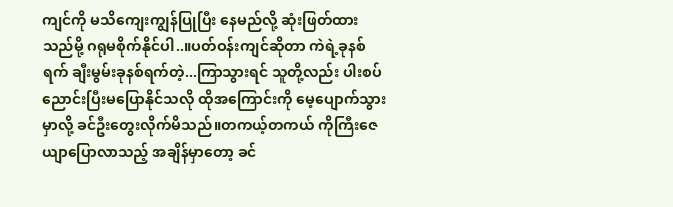ကျင်ကို မသိကျေးကျွန်ပြုပြီး နေမည်လို့ ဆုံးဖြတ်ထားသည်မို့ ဂရုမစိုက်နိုင်ပါ..။ပတ်ဝန်းကျင်ဆိုတာ ကဲရဲ့ခုနစ်ရက် ချီးမွမ်းခုနစ်ရက်တဲ့...ကြာသွားရင် သူတို့လည်း ပါးစပ်ညောင်းပြီးမပြောနိုင်သလို ထိုအကြောင်းကို မေ့ပျောက်သွားမှာလို့ ခင်ဦးတွေးလိုက်မိသည်။တကယ့်တကယ် ကိုကြီးဇေယျာပြောလာသည့် အချိန်မှာတော့ ခင်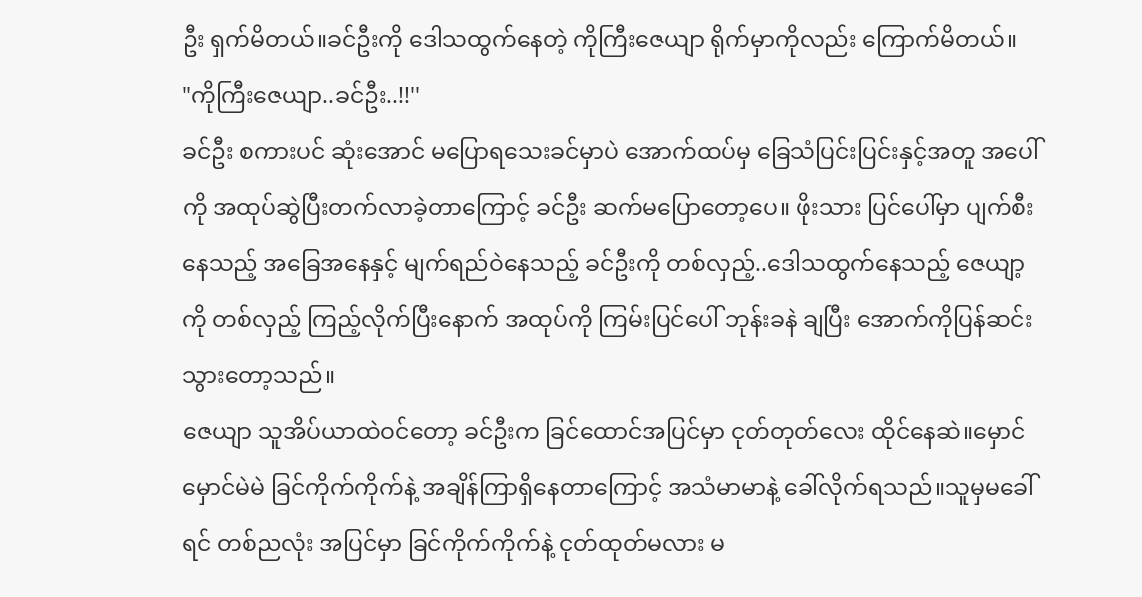ဦး ရှက်မိတယ်။ခင်ဦးကို ဒေါသထွက်နေတဲ့ ကိုကြီးဇေယျာ ရိုက်မှာကိုလည်း ကြောက်မိတယ်။
"ကိုကြီးဇေယျာ..ခင်ဦး..!!''
ခင်ဦး စကားပင် ဆုံးအောင် မပြောရသေးခင်မှာပဲ အောက်ထပ်မှ ခြေသံပြင်းပြင်းနှင့်အတူ အပေါ်ကို အထုပ်ဆွဲပြီးတက်လာခဲ့တာကြောင့် ခင်ဦး ဆက်မပြောတော့ပေ။ ဖိုးသား ပြင်ပေါ်မှာ ပျက်စီးနေသည့် အခြေအနေနှင့် မျက်ရည်ဝဲနေသည့် ခင်ဦးကို တစ်လှည့်..ဒေါသထွက်နေသည့် ဇေယျာ့ကို တစ်လှည့် ကြည့်လိုက်ပြီးနောက် အထုပ်ကို ကြမ်းပြင်ပေါ် ဘုန်းခနဲ ချပြီး အောက်ကိုပြန်ဆင်းသွားတော့သည်။
ဇေယျာ သူအိပ်ယာထဲဝင်တော့ ခင်ဦးက ခြင်ထောင်အပြင်မှာ ငုတ်တုတ်လေး ထိုင်နေဆဲ။မှောင်မှောင်မဲမဲ ခြင်ကိုက်ကိုက်နဲ့ အချိန်ကြာရှိနေတာကြောင့် အသံမာမာနဲ့ ခေါ်လိုက်ရသည်။သူမှမခေါ်ရင် တစ်ညလုံး အပြင်မှာ ခြင်ကိုက်ကိုက်နဲ့ ငုတ်ထုတ်မလား မ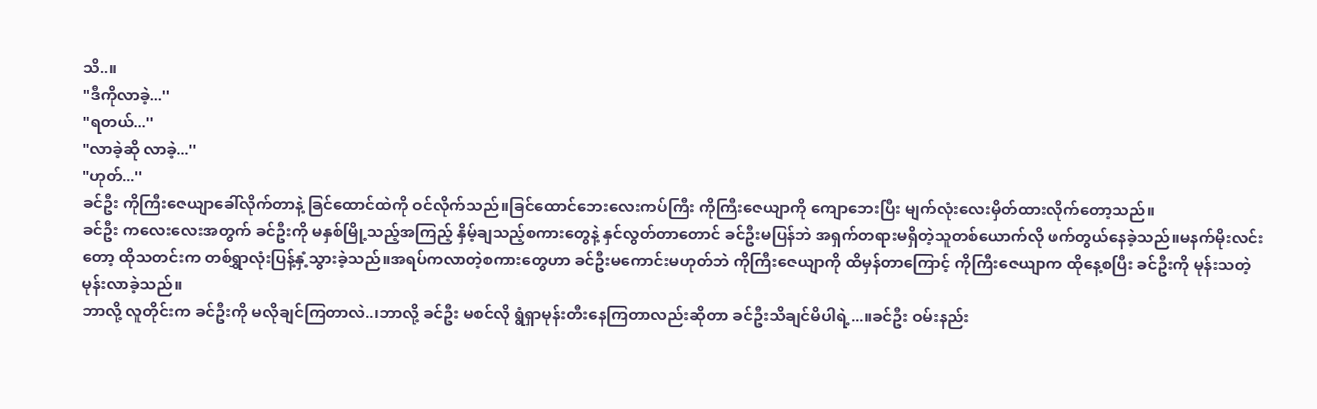သိ..။
"ဒီကိုလာခဲ့...''
"ရတယ်...''
"လာခဲ့ဆို လာခဲ့...''
"ဟုတ်...''
ခင်ဦး ကိုကြီးဇေယျာခေါ်လိုက်တာနဲ့ ခြင်ထောင်ထဲကို ဝင်လိုက်သည်။ခြင်ထောင်ဘေးလေးကပ်ကြီး ကိုကြီးဇေယျာကို ကျောဘေးပြီး မျက်လုံးလေးမှိတ်ထားလိုက်တော့သည်။
ခင်ဦး ကလေးလေးအတွက် ခင်ဦးကို မနှစ်မြို့သည့်အကြည့် နှိမ့်ချသည့်စကားတွေနဲ့ နှင်လွတ်တာတောင် ခင်ဦးမပြန်ဘဲ အရှက်တရားမရှိတဲ့သူတစ်ယောက်လို ဖက်တွယ်နေခဲ့သည်။မနက်မိုးလင်းတော့ ထိုသတင်းက တစ်ရွှာလုံးပြန့်နှံ့သွားခဲ့သည်။အရပ်ကလာတဲ့စကားတွေဟာ ခင်ဦးမကောင်းမဟုတ်ဘဲ ကိုကြီးဇေယျာကို ထိမှန်တာကြောင့် ကိုကြီးဇေယျာက ထိုနေ့စပြီး ခင်ဦးကို မုန်းသတဲ့မုန်းလာခဲ့သည်။
ဘာလို့ လူတိုင်းက ခင်ဦးကို မလိုချင်ကြတာလဲ..၊ဘာလို့ ခင်ဦး မစင်လို ရွံရှာမုန်းတီးနေကြတာလည်းဆိုတာ ခင်ဦးသိချင်မိပါရဲ့...။ခင်ဦး ဝမ်းနည်း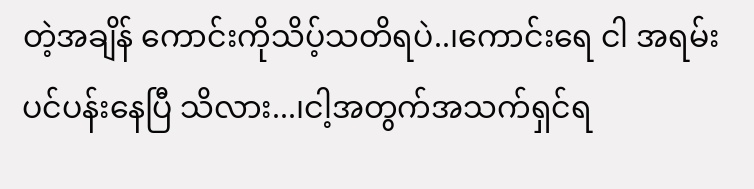တဲ့အချိန် ကောင်းကိုသိပ့်သတိရပဲ..၊ကောင်းရေ ငါ အရမ်းပင်ပန်းနေပြီ သိလား...၊ငါ့အတွက်အသက်ရှင်ရ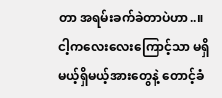တာ အရမ်းခက်ခဲတာပဲဟာ..။ငါ့ကလေးလေးကြောင့်သာ မရှိမယ့်ရှိမယ့်အားတွေနဲ့ တောင့်ခံ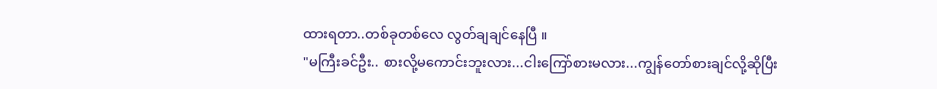ထားရတာ..တစ်ခုတစ်လေ လွတ်ချချင်နေပြီ ။
"မကြီးခင်ဦး.. စားလို့မကောင်းဘူးလား...ငါးကြော်စားမလား...ကျွန်တော်စားချင်လို့ဆိုပြီး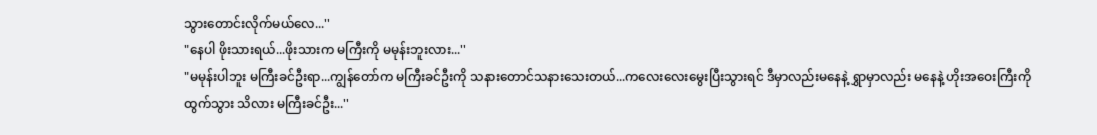သွားတောင်းလိုက်မယ်လေ...''
"နေပါ ဖိုးသားရယ်...ဖိုးသားက မကြီးကို မမုန်းဘူးလား...''
"မမုန်းပါဘူး မကြီးခင်ဦးရာ...ကျွန်တော်က မကြီးခင်ဦးကို သနားတောင်သနားသေးတယ်...ကလေးလေးမွေးပြီးသွားရင် ဒီမှာလည်းမနေနဲ့ ရွှာမှာလည်း မနေနဲ့ ဟိုးအဝေးကြီးကို ထွက်သွား သိလား မကြီးခင်ဦး...''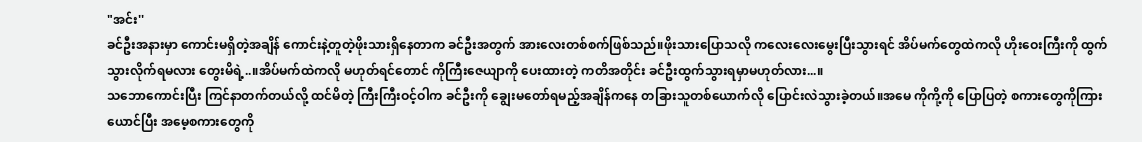"အင်း''
ခင်ဦးအနားမှာ ကောင်းမရှိတဲ့အချိန် ကောင်းနဲ့တူတဲ့ဖိုးသားရှိနေတာက ခင်ဦးအတွက် အားလေးတစ်စက်ဖြစ်သည်။ဖိုးသားပြောသလို ကလေးလေးမွေးပြီးသွားရင် အိပ်မက်တွေထဲကလို ဟိုးဝေးကြီးကို ထွက်သွားလိုက်ရမလား တွေးမိရဲ့..။အိပ်မက်ထဲကလို မဟုတ်ရင်တောင် ကိုကြီးဇေယျာကို ပေးထားတဲ့ ကတိအတိုင်း ခင်ဦးထွက်သွားရမှာမဟုတ်လား...။
သဘောကောင်းပြီး ကြင်နာတက်တယ်လို့ ထင်မိတဲ့ ကြီးကြီးဝင့်ဝါက ခင်ဦးကို ချွေးမတော်ရမည့်အချိန်ကနေ တခြားသူတစ်ယောက်လို ပြောင်းလဲသွားခဲ့တယ်။အမေ ကိုကို့ကို ပြောပြတဲ့ စကားတွေကိုကြားယောင်ပြီး အမေ့စကားတွေကို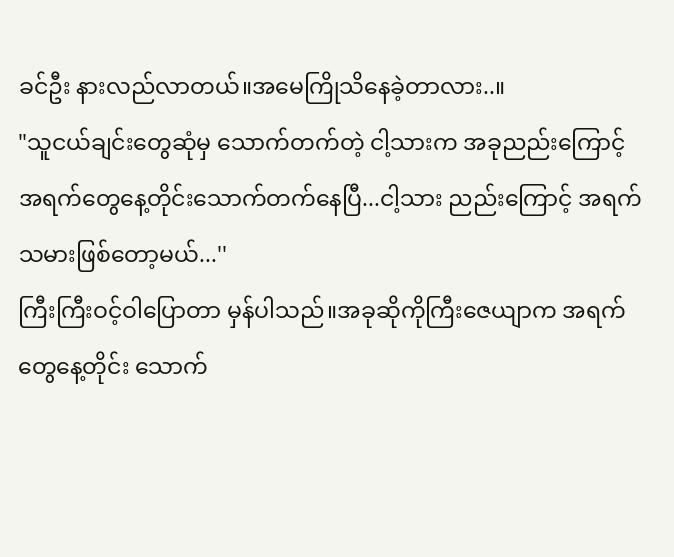ခင်ဦး နားလည်လာတယ်။အမေကြိုသိနေခဲ့တာလား..။
"သူငယ်ချင်းတွေဆုံမှ သောက်တက်တဲ့ ငါ့သားက အခုညည်းကြောင့် အရက်တွေနေ့တိုင်းသောက်တက်နေပြီ...ငါ့သား ညည်းကြောင့် အရက်သမားဖြစ်တော့မယ်...''
ကြီးကြီးဝင့်ဝါပြောတာ မှန်ပါသည်။အခုဆိုကိုကြီးဇေယျာက အရက်တွေနေ့တိုင်း သောက်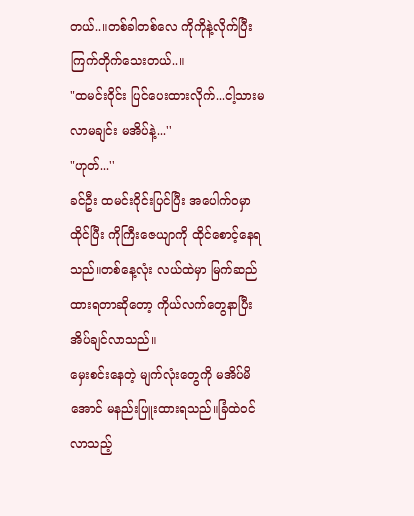တယ်..။တစ်ခါတစ်လေ ကိုကိုနဲ့လိုက်ပြီး ကြက်တိုက်သေးတယ်..။
"ထမင်းဝိုင်း ပြင်ပေးထားလိုက်...ငါ့သားမလာမချင်း မအိပ်နဲ့...''
"ဟုတ်...''
ခင်ဦး ထမင်းဝိုင်းပြင်ပြီး အပေါက်ဝမှာ ထိုင်ပြီး ကိုကြီးဇေယျာကို ထိုင်စောင့်နေရသည်။တစ်နေ့လုံး လယ်ထဲမှာ မြက်ဆည်ထားရတာဆိုတော့ ကိုယ်လက်တွေနာပြီး အိပ်ချင်လာသည်။
မှေးစင်းနေတဲ့ မျက်လုံးတွေကို မအိပ်မိအောင် မနည်းပြူးထားရသည်။ခြံထဲဝင်လာသည့်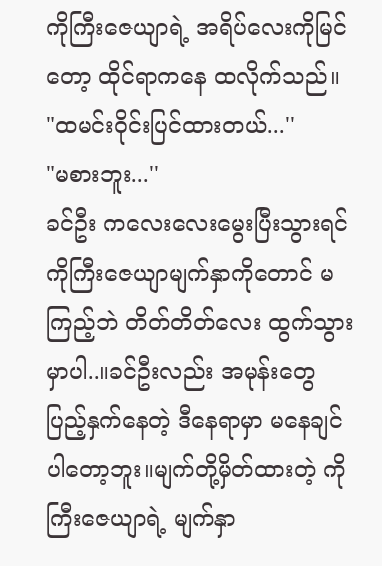ကိုကြီးဇေယျာရဲ့ အရိပ်လေးကိုမြင်တော့ ထိုင်ရာကနေ ထလိုက်သည်။
"ထမင်းဝိုင်းပြင်ထားတယ်...''
"မစားဘူး...''
ခင်ဦး ကလေးလေးမွေးပြီးသွားရင် ကိုကြီးဇေယျာမျက်နှာကိုတောင် မကြည့်ဘဲ တိတ်တိတ်လေး ထွက်သွားမှာပါ..။ခင်ဦးလည်း အမုန်းတွေပြည့်နှက်နေတဲ့ ဒီနေရာမှာ မနေချင်ပါတော့ဘူး။မျက်တို့မှိတ်ထားတဲ့ ကိုကြီးဇေယျာရဲ့ မျက်နှာ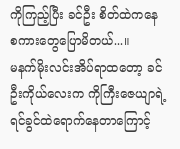ကိုကြည့်ပြီး ခင်ဦး စိတ်ထဲကနေ စကားတွေပြောမိတယ်...။
မနက်မိုးလင်းအိပ်ရာထတော့ ခင်ဦးကိုယ်လေးက ကိုကြီးဇေယျာရဲ့ ရင်ခွင်ထဲရောက်နေတာကြောင့်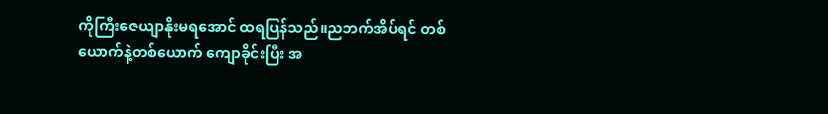ကိုကြီးဇေယျာနိုးမရအောင် ထရပြန်သည်။ညဘက်အိပ်ရင် တစ်ယောက်နဲ့တစ်ယောက် ကျောခိုင်းပြီး အ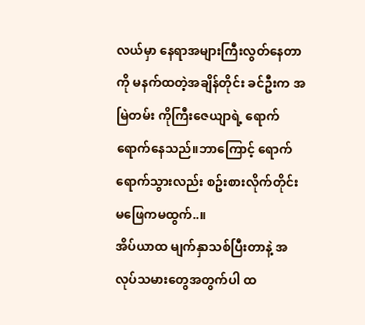လယ်မှာ နေရာအများကြီးလွတ်နေတာကို မနက်ထတဲ့အချိန်တိုင်း ခင်ဦးက အမြဲတမ်း ကိုကြီးဇေယျာရဲ့ ရောက်ရောက်နေသည်။ဘာကြောင့် ရောက်ရောက်သွားလည်း စဥ်းစားလိုက်တိုင်း မဖြေကမထွက်..။
အိပ်ယာထ မျက်နှာသစ်ပြီးတာနဲ့ အလုပ်သမားတွေအတွက်ပါ ထ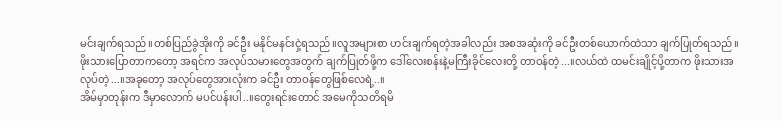မင်းချက်ရသည်။တစ်ပြည်ခွဲအိုးကို ခင်ဦး မနိုင်မနင်းငှဲ့ရသည်။လူအများစာ ဟင်းချက်ရတဲ့အခါလည်း အစအဆုံးကို ခင်ဦးတစ်ယောက်ထဲသာ ချက်ပြုတ်ရသည်။ဖိုးသားပြောတာကတော့ အရင်က အလုပ်သမားတွေအတွက် ချက်ပြုတ်ဖို့က ဒေါ်လေးစန်းနဲ့မကြီးခိုင်လေးတို့ တာဝန်တဲ့...။လယ်ထဲ ထမင်းချိုင့်ပို့တာက ဖိုးသားအလုပ်တဲ့...။အခုတော့ အလုပ်တွေအားလုံးက ခင်ဦး တာဝန်တွေဖြစ်လေရဲ့..။
အိမ်မှာတုန်းက ဒီမှာလောက် မပင်ပန်းပါ..။တွေးရင်းတောင် အမေကိုသတိရမိ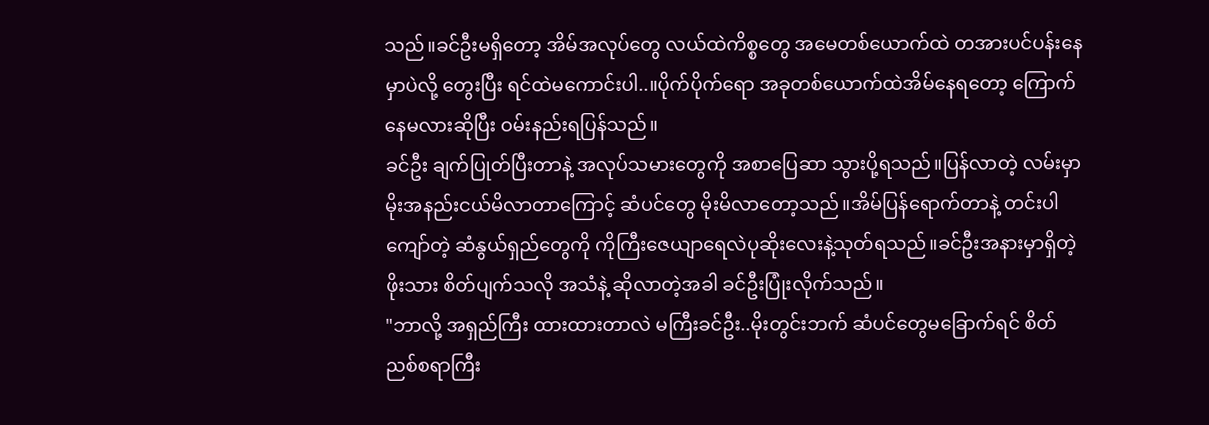သည်။ခင်ဦးမရှိတော့ အိမ်အလုပ်တွေ လယ်ထဲကိစ္စတွေ အမေတစ်ယောက်ထဲ တအားပင်ပန်းနေမှာပဲလို့ တွေးပြီး ရင်ထဲမကောင်းပါ..။ပိုက်ပိုက်ရော အခုတစ်ယောက်ထဲအိမ်နေရတော့ ကြောက်နေမလားဆိုပြီး ဝမ်းနည်းရပြန်သည်။
ခင်ဦး ချက်ပြုတ်ပြီးတာနဲ့ အလုပ်သမားတွေကို အစာပြေဆာ သွားပို့ရသည်။ပြန်လာတဲ့ လမ်းမှာ မိုးအနည်းငယ်မိလာတာကြောင့် ဆံပင်တွေ မိုးမိလာတော့သည်။အိမ်ပြန်ရောက်တာနဲ့ တင်းပါကျော်တဲ့ ဆံနွယ်ရှည်တွေကို ကိုကြီးဇေယျာရေလဲပုဆိုးလေးနဲ့သုတ်ရသည်။ခင်ဦးအနားမှာရှိတဲ့ ဖိုးသား စိတ်ပျက်သလို အသံနဲ့ ဆိုလာတဲ့အခါ ခင်ဦးပြုံးလိုက်သည်။
"ဘာလို့ အရှည်ကြီး ထားထားတာလဲ မကြီးခင်ဦး..မိုးတွင်းဘက် ဆံပင်တွေမခြောက်ရင် စိတ်ညစ်စရာကြီး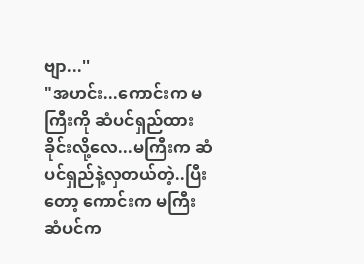ဗျာ...''
"အဟင်း...ကောင်းက မကြီးကို ဆံပင်ရှည်ထားခိုင်းလို့လေ...မကြီးက ဆံပင်ရှည်နဲ့လှတယ်တဲ့..ပြီးတော့ ကောင်းက မကြီးဆံပင်က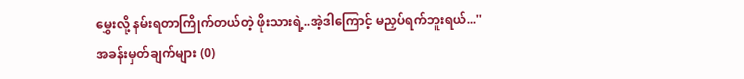မွှေးလို့ နမ်းရတာကြိုက်တယ်တဲ့ ဖိုးသားရဲ့..အဲ့ဒါကြောင့် မညှပ်ရက်ဘူးရယ်...''
အခန်းမှတ်ချက်များ (0)